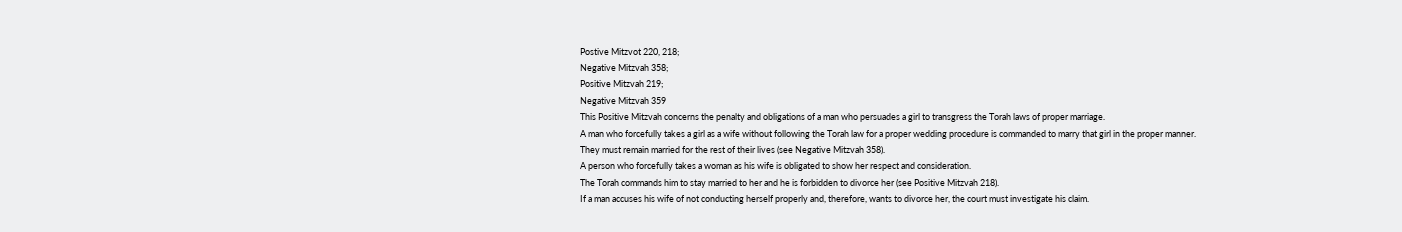Postive Mitzvot 220, 218;
Negative Mitzvah 358;
Positive Mitzvah 219;
Negative Mitzvah 359
This Positive Mitzvah concerns the penalty and obligations of a man who persuades a girl to transgress the Torah laws of proper marriage.
A man who forcefully takes a girl as a wife without following the Torah law for a proper wedding procedure is commanded to marry that girl in the proper manner.
They must remain married for the rest of their lives (see Negative Mitzvah 358).
A person who forcefully takes a woman as his wife is obligated to show her respect and consideration.
The Torah commands him to stay married to her and he is forbidden to divorce her (see Positive Mitzvah 218).
If a man accuses his wife of not conducting herself properly and, therefore, wants to divorce her, the court must investigate his claim.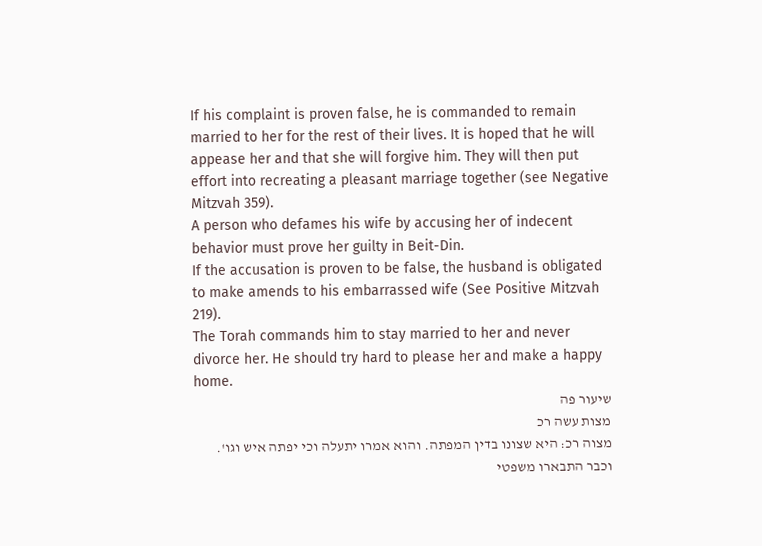If his complaint is proven false, he is commanded to remain married to her for the rest of their lives. It is hoped that he will appease her and that she will forgive him. They will then put effort into recreating a pleasant marriage together (see Negative Mitzvah 359).
A person who defames his wife by accusing her of indecent behavior must prove her guilty in Beit-Din.
If the accusation is proven to be false, the husband is obligated to make amends to his embarrassed wife (See Positive Mitzvah 219).
The Torah commands him to stay married to her and never divorce her. He should try hard to please her and make a happy home.
שיעור פה
מצות עשה רכ
מצוה רכ: היא שצונו בדין המפתה. והוא אמרו יתעלה וכי יפתה איש וגו'. וכבר התבארו משפטי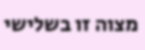מצוה זו בשלישי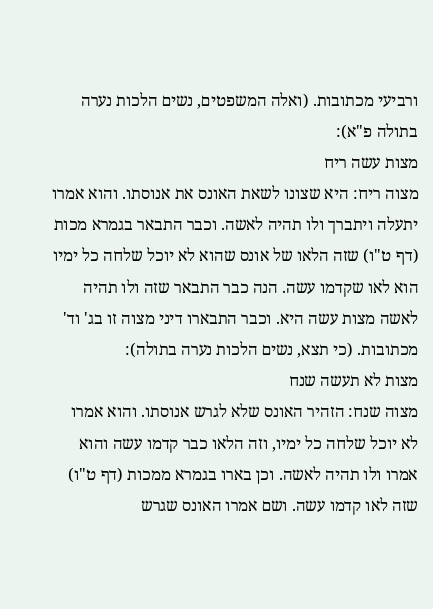ורביעי מכתובות. (ואלה המשפטים, נשים הלכות נערה בתולה פ"א):
מצות עשה ריח
מצוה ריח: היא שצונו לשאת האונס את אנוסתו. והוא אמרו יתעלה ויתברך ולו תהיה לאשה. וכבר התבאר בגמרא מכות (דף ט"ו) שזה הלאו של אונס שהוא לא יוכל שלחה כל ימיו הוא לאו שקדמו עשה. הנה כבר התבאר שזה ולו תהיה לאשה מצות עשה היא. וכבר התבארו דיני מצוה זו בג' וד' מכתובות. (כי תצא, נשים הלכות נערה בתולה):
מצות לא תעשה שנח
מצוה שנח: הזהיר האונס שלא לגרש אנוסתו. והוא אמרו לא יוכל שלחה כל ימיו, וזה הלאו כבר קדמו עשה והוא אמרו ולו תהיה לאשה. וכן בארו בגמרא ממכות (דף ט"ו) שזה לאו קדמו עשה. ושם אמרו האונס שגרש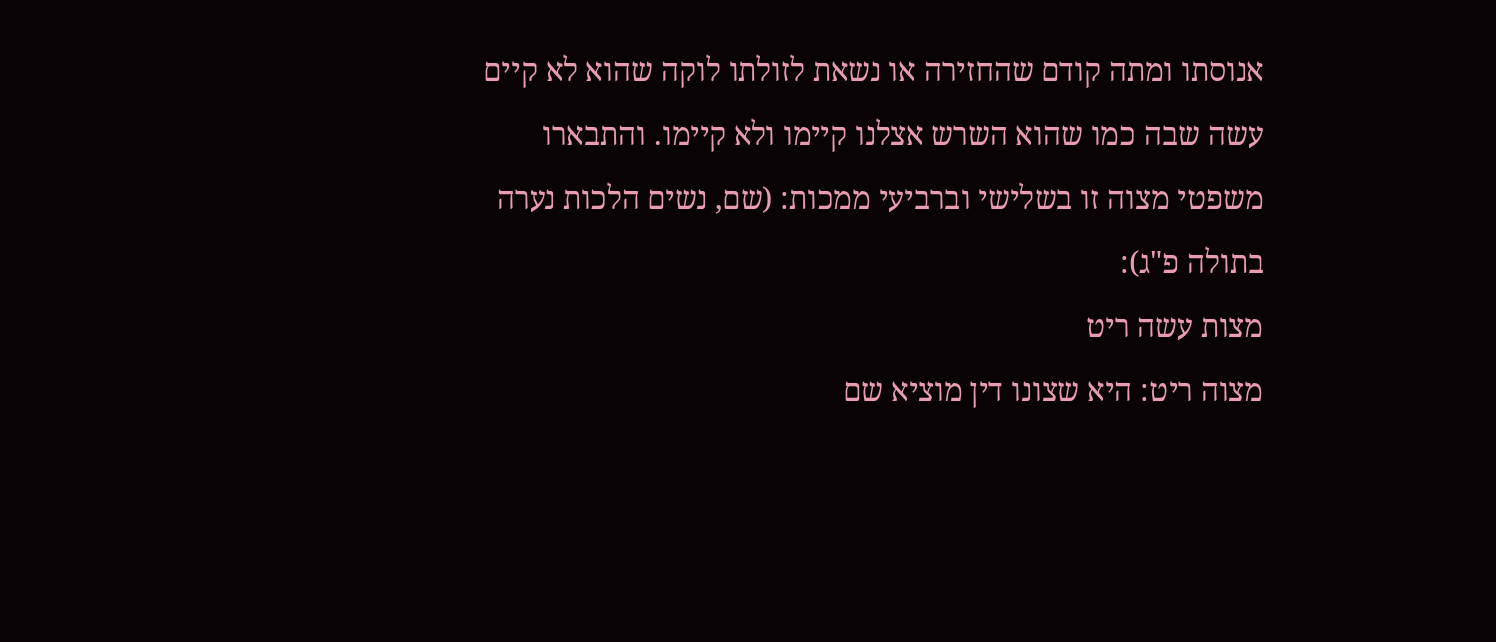אנוסתו ומתה קודם שהחזירה או נשאת לזולתו לוקה שהוא לא קיים עשה שבה כמו שהוא השרש אצלנו קיימו ולא קיימו. והתבארו משפטי מצוה זו בשלישי וברביעי ממכות: (שם, נשים הלכות נערה בתולה פ"ג):
מצות עשה ריט
מצוה ריט: היא שצונו דין מוציא שם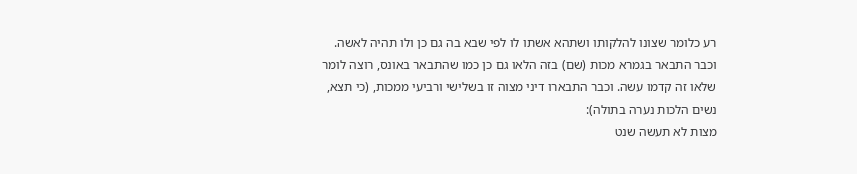רע כלומר שצונו להלקותו ושתהא אשתו לו לפי שבא בה גם כן ולו תהיה לאשה. וכבר התבאר בגמרא מכות (שם) בזה הלאו גם כן כמו שהתבאר באונס, רוצה לומר שלאו זה קדמו עשה. וכבר התבארו דיני מצוה זו בשלישי ורביעי ממכות, (כי תצא, נשים הלכות נערה בתולה):
מצות לא תעשה שנט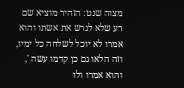מצוה שנט: הזהיר מוציא שם רע שלא לגרש את אשתו והוא אמרו לא יוכל לשלחה כל ימיו, וזה הלאו גם כן קדמו עשה ', והוא אמרו ולו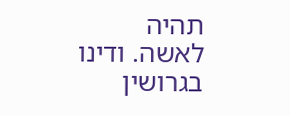תהיה לאשה. ודינו בגרושין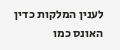לענין המלקות כדין האונס כמו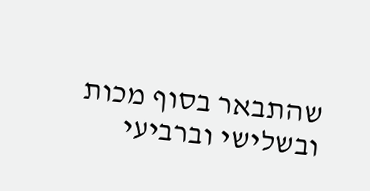שהתבאר בסוף מכות ובשלישי וברביעי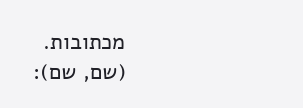מכתובות. (שם, שם):